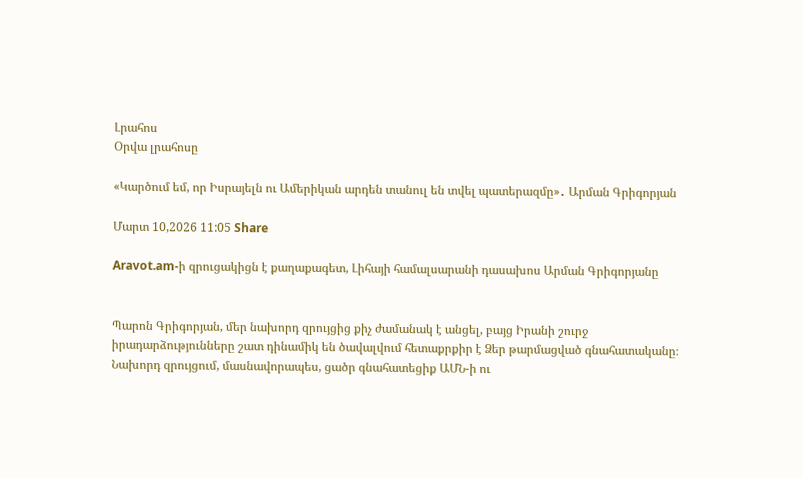Լրահոս
Օրվա լրահոսը

«Կարծում եմ, որ Իսրայելն ու Ամերիկան արդեն տանուլ են տվել պատերազմը»․ Արման Գրիգորյան

Մարտ 10,2026 11:05 Share

Aravot.am-ի զրուցակիցն է քաղաքագետ, Լիհայի համալսարանի դասախոս Արման Գրիգորյանը


Պարոն Գրիգորյան, մեր նախորդ զրույցից քիչ ժամանակ է անցել, բայց Իրանի շուրջ իրադարձությունները շատ դինամիկ են ծավալվում հետաքրքիր է Ձեր թարմացված գնահատականը։ Նախորդ զրույցում, մասնավորապես, ցածր գնահատեցիք ԱՄՆ-ի ու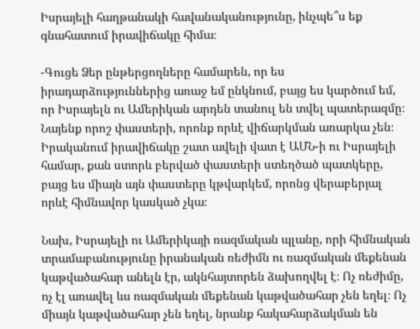Իսրայելի հաղթանակի հավանականությունը, ինչպե՞ս եք գնահատում իրավիճակը հիմա։

-Գուցե Ձեր ընթերցողները համարեն, որ ես իրադարձություններից առաջ եմ ընկնում, բայց ես կարծում եմ, որ Իսրայելն ու Ամերիկան արդեն տանուլ են տվել պատերազմը։ Նայենք որոշ փաստերի, որոնք որևէ վիճարկման առարկա չեն։ Իրականում իրավիճակը շատ ավելի վատ է ԱՄՆ-ի ու Իսրայելի համար, քան ստորև բերված փաստերի ստեղծած պատկերը, բայց ես միայն այն փաստերը կթվարկեմ, որոնց վերաբերյալ որևէ հիմնավոր կասկած չկա։

Նախ, Իսրայելի ու Ամերիկայի ռազմական պլանը, որի հիմնական տրամաբանությունը իրանական ռեժիմն ու ռազմական մեքենան կաթվածահար անելն էր, ակնհայտորեն ձախողվել է։ Ոչ ռեժիմը, ոչ էլ առավել ևս ռազմական մեքենան կաթվածահար չեն եղել։ Ոչ միայն կաթվածահար չեն եղել, նրանք հակահարձակման են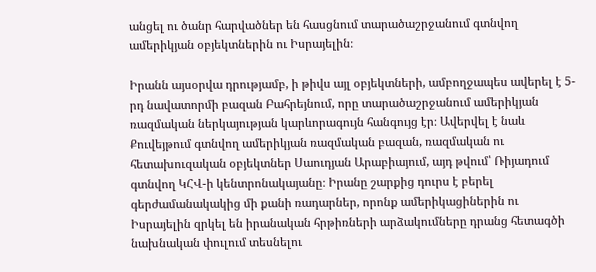անցել ու ծանր հարվածներ են հասցնում տարածաշրջանում գտնվող ամերիկյան օբյեկտներին ու Իսրայելին։

Իրանն այսօրվա դրությամբ, ի թիվս այլ օբյեկտների, ամբողջապես ավերել է 5-րդ նավատորմի բազան Բահրեյնում, որը տարածաշրջանում ամերիկյան ռազմական ներկայության կարևորագույն հանգույց էր։ Ավերվել է նաև Քուվեյթում գտնվող ամերիկյան ռազմական բազան, ռազմական ու հետախուզական օբյեկտներ Սաուդյան Արաբիայում, այդ թվում՝ Ռիյադում գտնվող ԿՀՎ-ի կենտրոնակայանը։ Իրանը շարքից դուրս է բերել գերժամանակակից մի քանի ռադարներ, որոնք ամերիկացիներին ու Իսրայելին զրկել են իրանական հրթիռների արձակումները դրանց հետագծի նախնական փուլում տեսնելու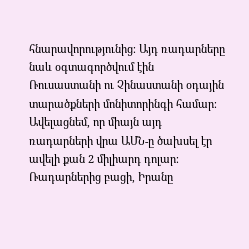հնարավորությունից։ Այդ ռադարները նաև օգտագործվում էին Ռուսաստանի ու Չինաստանի օդային տարածքների մոնիտորինգի համար։ Ավելացնեմ, որ միայն այդ ռադարների վրա ԱՄՆ-ը ծախսել էր ավելի քան 2 միլիարդ դոլար։ Ռադարներից բացի, Իրանը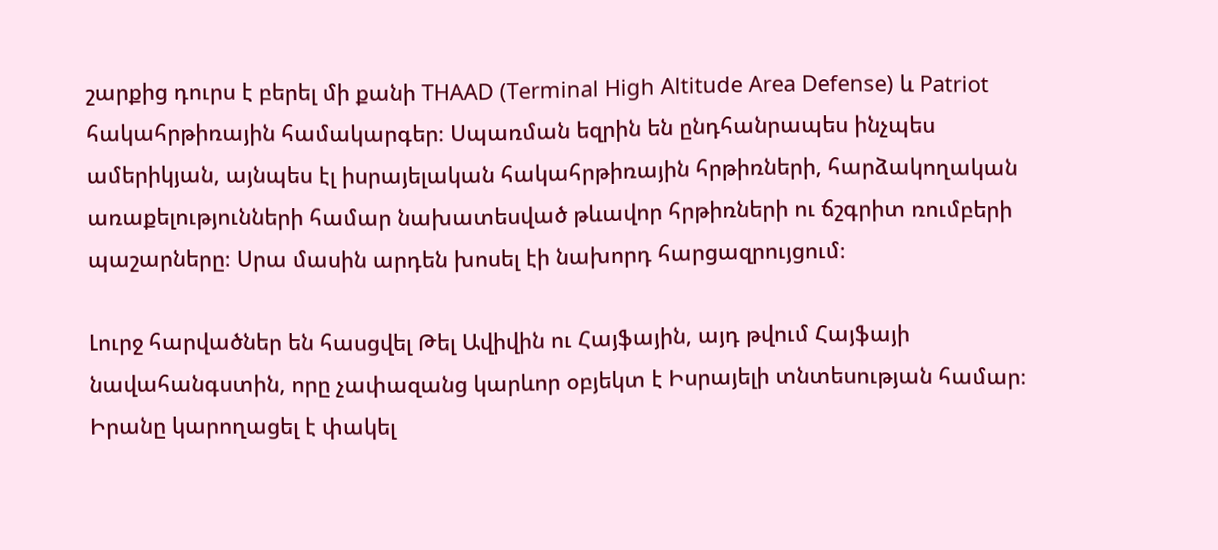շարքից դուրս է բերել մի քանի THAAD (Terminal High Altitude Area Defense) և Patriot հակահրթիռային համակարգեր։ Սպառման եզրին են ընդհանրապես ինչպես ամերիկյան, այնպես էլ իսրայելական հակահրթիռային հրթիռների, հարձակողական առաքելությունների համար նախատեսված թևավոր հրթիռների ու ճշգրիտ ռումբերի պաշարները։ Սրա մասին արդեն խոսել էի նախորդ հարցազրույցում։

Լուրջ հարվածներ են հասցվել Թել Ավիվին ու Հայֆային, այդ թվում Հայֆայի նավահանգստին, որը չափազանց կարևոր օբյեկտ է Իսրայելի տնտեսության համար։ Իրանը կարողացել է փակել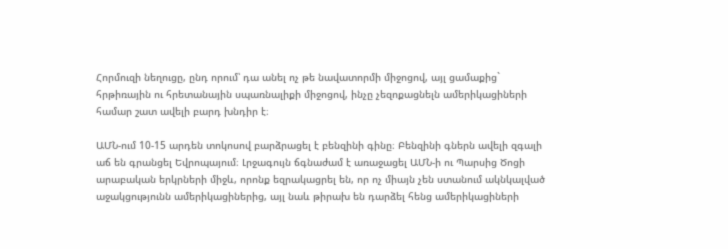Հորմուզի նեղուցը, ընդ որում՝ դա անել ոչ թե նավատորմի միջոցով, այլ ցամաքից` հրթիռային ու հրետանային սպառնալիքի միջոցով, ինչը չեզոքացնելն ամերիկացիների համար շատ ավելի բարդ խնդիր է։

ԱՄՆ-ում 10-15 արդեն տոկոսով բարձրացել է բենզինի գինը։ Բենզինի գներն ավելի զգալի աճ են գրանցել Եվրոպայում։ Լրջագույն ճգնաժամ է առաջացել ԱՄՆ-ի ու Պարսից Ծոցի արաբական երկրների միջև, որոնք եզրակացրել են, որ ոչ միայն չեն ստանում ակնկալված աջակցությունն ամերիկացիներից, այլ նաև թիրախ են դարձել հենց ամերիկացիների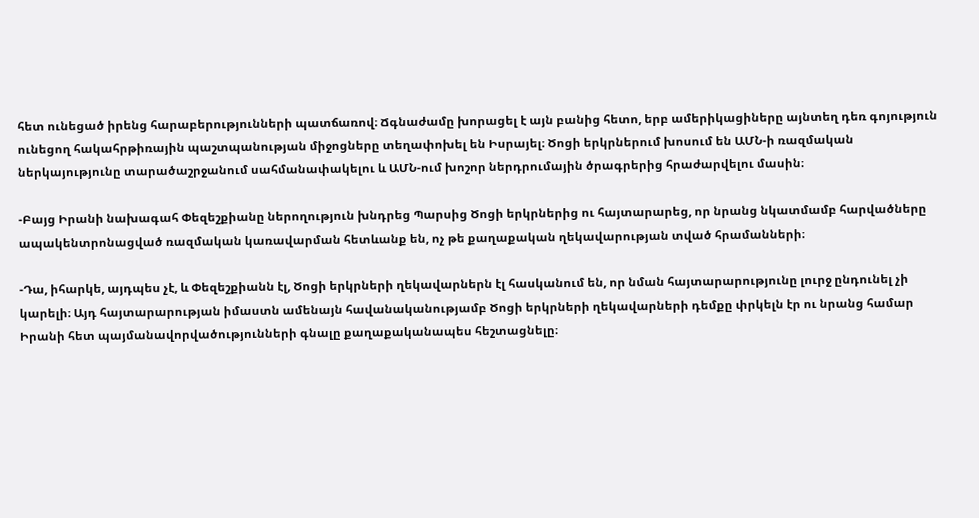հետ ունեցած իրենց հարաբերությունների պատճառով։ Ճգնաժամը խորացել է այն բանից հետո, երբ ամերիկացիները այնտեղ դեռ գոյություն ունեցող հակահրթիռային պաշտպանության միջոցները տեղափոխել են Իսրայել։ Ծոցի երկրներում խոսում են ԱՄՆ-ի ռազմական ներկայությունը տարածաշրջանում սահմանափակելու և ԱՄՆ-ում խոշոր ներդրումային ծրագրերից հրաժարվելու մասին։

-Բայց Իրանի նախագահ Փեզեշքիանը ներողություն խնդրեց Պարսից Ծոցի երկրներից ու հայտարարեց, որ նրանց նկատմամբ հարվածները ապակենտրոնացված ռազմական կառավարման հետևանք են, ոչ թե քաղաքական ղեկավարության տված հրամանների։

-Դա, իհարկե, այդպես չէ, և Փեզեշքիանն էլ, Ծոցի երկրների ղեկավարներն էլ հասկանում են, որ նման հայտարարությունը լուրջ ընդունել չի կարելի։ Այդ հայտարարության իմաստն ամենայն հավանականությամբ Ծոցի երկրների ղեկավարների դեմքը փրկելն էր ու նրանց համար Իրանի հետ պայմանավորվածությունների գնալը քաղաքականապես հեշտացնելը։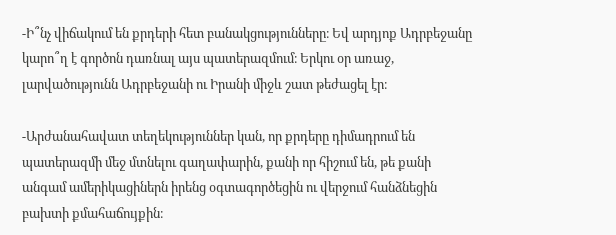-Ի՞նչ վիճակում են քրդերի հետ բանակցությունները։ Եվ արդյոք Ադրբեջանը կարո՞ղ է գործոն դառնալ այս պատերազմում։ Երկու օր առաջ, լարվածությունն Ադրբեջանի ու Իրանի միջև շատ թեժացել էր։

-Արժանահավատ տեղեկություններ կան, որ քրդերը դիմադրում են պատերազմի մեջ մտնելու գաղափարին, քանի որ հիշում են, թե քանի անգամ ամերիկացիներն իրենց օգտագործեցին ու վերջում հանձնեցին բախտի քմահաճույքին։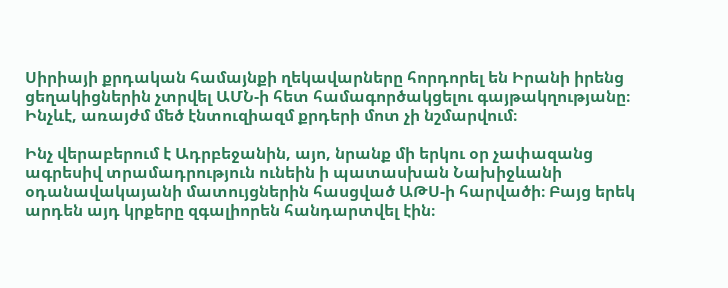Սիրիայի քրդական համայնքի ղեկավարները հորդորել են Իրանի իրենց ցեղակիցներին չտրվել ԱՄՆ-ի հետ համագործակցելու գայթակղությանը։ Ինչևէ, առայժմ մեծ էնտուզիազմ քրդերի մոտ չի նշմարվում։

Ինչ վերաբերում է Ադրբեջանին, այո, նրանք մի երկու օր չափազանց ագրեսիվ տրամադրություն ունեին ի պատասխան Նախիջևանի օդանավակայանի մատույցներին հասցված ԱԹՍ-ի հարվածի։ Բայց երեկ արդեն այդ կրքերը զգալիորեն հանդարտվել էին։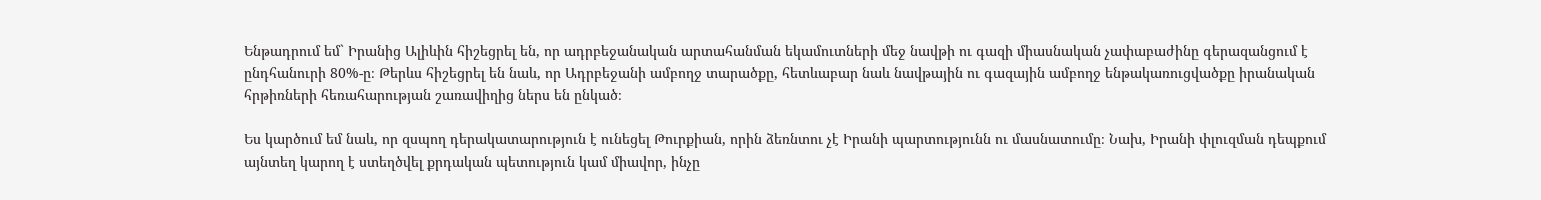Ենթադրում եմ` Իրանից Ալիևին հիշեցրել են, որ ադրբեջանական արտահանման եկամուտների մեջ նավթի ու գազի միասնական չափաբաժինը գերազանցում է ընդհանուրի 80%-ը։ Թերևս հիշեցրել են նաև, որ Ադրբեջանի ամբողջ տարածքը, հետևաբար նաև նավթային ու գազային ամբողջ ենթակառուցվածքը իրանական հրթիռների հեռահարության շառավիղից ներս են ընկած։

Ես կարծում եմ նաև, որ զսպող դերակատարություն է ունեցել Թուրքիան, որին ձեռնտու չէ Իրանի պարտությունն ու մասնատումը։ Նախ, Իրանի փլուզման դեպքում այնտեղ կարող է ստեղծվել քրդական պետություն կամ միավոր, ինչը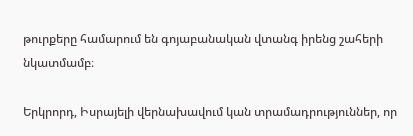թուրքերը համարում են գոյաբանական վտանգ իրենց շահերի նկատմամբ։

Երկրորդ, Իսրայելի վերնախավում կան տրամադրություններ, որ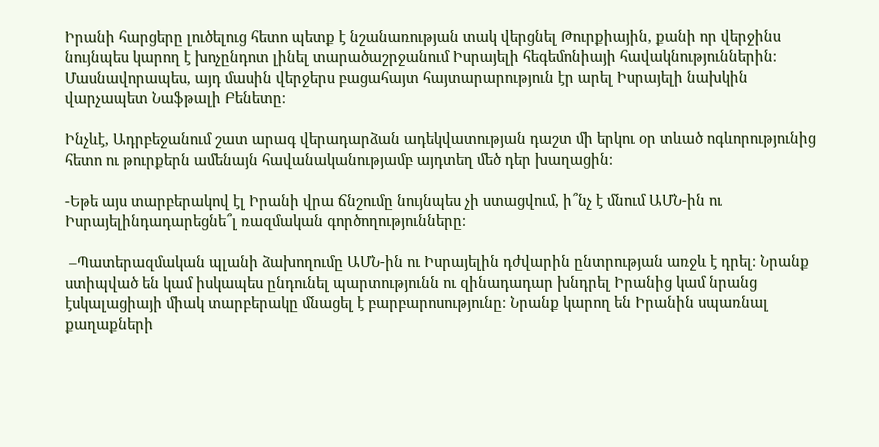Իրանի հարցերը լուծելուց հետո պետք է նշանառության տակ վերցնել Թուրքիային, քանի որ վերջինս նույնպես կարող է խոչընդոտ լինել տարածաշրջանում Իսրայելի հեգեմոնիայի հավակնություններին։ Մասնավորապես, այդ մասին վերջերս բացահայտ հայտարարություն էր արել Իսրայելի նախկին վարչապետ Նաֆթալի Բենետը։

Ինչևէ, Ադրբեջանում շատ արագ վերադարձան ադեկվատության դաշտ մի երկու օր տևած ոգևորությունից հետո ու թուրքերն ամենայն հավանականությամբ այդտեղ մեծ դեր խաղացին։

-Եթե այս տարբերակով էլ Իրանի վրա ճնշումը նույնպես չի ստացվում, ի՞նչ է մնում ԱՄՆ-ին ու Իսրայելինդադարեցնե՞լ ռազմական գործողությունները։

 –Պատերազմական պլանի ձախողումը ԱՄՆ-ին ու Իսրայելին դժվարին ընտրության առջև է դրել։ Նրանք ստիպված են կամ իսկապես ընդունել պարտությունն ու զինադադար խնդրել Իրանից կամ նրանց էսկալացիայի միակ տարբերակը մնացել է բարբարոսությունը։ Նրանք կարող են Իրանին սպառնալ քաղաքների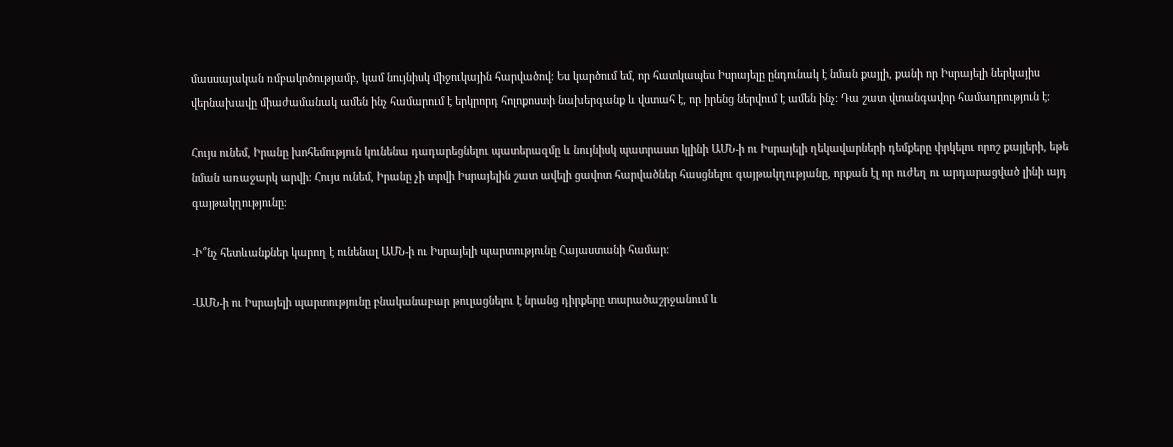մասսայական ռմբակոծությամբ, կամ նույնիսկ միջուկային հարվածով։ Ես կարծում եմ, որ հատկապես Իսրայելը ընդունակ է նման քայլի, քանի որ Իսրայելի ներկայիս վերնախավը միաժամանակ ամեն ինչ համարում է երկրորդ հոլոքոստի նախերգանք և վստահ է, որ իրենց ներվում է ամեն ինչ։ Դա շատ վտանգավոր համադրություն է։

Հույս ունեմ, Իրանը խոհեմություն կունենա դադարեցնելու պատերազմը և նույնիսկ պատրաստ կլինի ԱՄՆ-ի ու Իսրայելի ղեկավարների դեմքերը փրկելու որոշ քայլերի, եթե նման առաջարկ արվի։ Հույս ունեմ, Իրանը չի տրվի Իսրայելին շատ ավելի ցավոտ հարվածներ հասցնելու գայթակղությանը, որքան էլ որ ուժեղ ու արդարացված լինի այդ գայթակղությունը։

-Ի՞նչ հետևանքներ կարող է ունենալ ԱՄՆ-ի ու Իսրայելի պարտությունը Հայաստանի համար։

-ԱՄՆ-ի ու Իսրայելի պարտությունը բնականաբար թուլացնելու է նրանց դիրքերը տարածաշրջանում և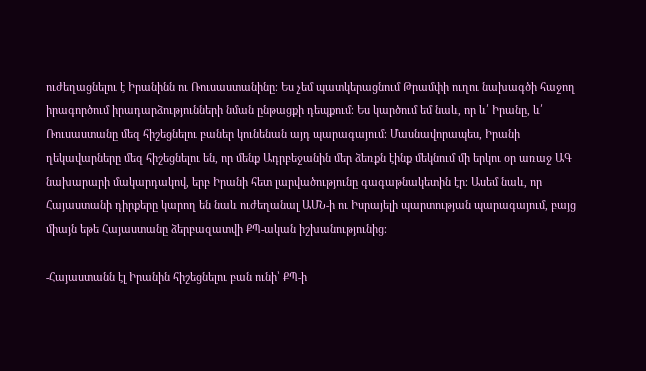ուժեղացնելու է Իրանինն ու Ռուսաստանինը։ Ես չեմ պատկերացնում Թրամփի ուղու նախագծի հաջող իրագործում իրադարձությունների նման ընթացքի դեպքում։ Ես կարծում եմ նաև, որ և՛ Իրանը, և՛ Ռուսաստանը մեզ հիշեցնելու բաներ կունենան այդ պարագայում։ Մասնավորապես, Իրանի ղեկավարները մեզ հիշեցնելու են, որ մենք Ադրբեջանին մեր ձեռքն էինք մեկնում մի երկու օր առաջ ԱԳ նախարարի մակարդակով, երբ Իրանի հետ լարվածությունը գագաթնակետին էր։ Ասեմ նաև, որ Հայաստանի դիրքերը կարող են նաև ուժեղանալ ԱՄՆ-ի ու Իսրայելի պարտության պարագայում, բայց միայն եթե Հայաստանը ձերբազատվի ՔՊ-ական իշխանությունից։

-Հայաստանն էլ Իրանին հիշեցնելու բան ունի՝ ՔՊ-ի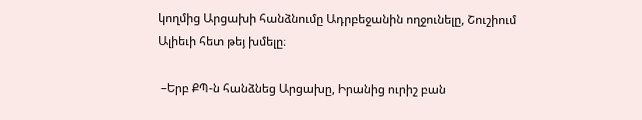կողմից Արցախի հանձնումը Ադրբեջանին ողջունելը, Շուշիում Ալիեւի հետ թեյ խմելը։

 –Երբ ՔՊ-ն հանձնեց Արցախը, Իրանից ուրիշ բան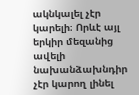ակնկալել չէր կարելի։ Որևէ այլ երկիր մեզանից ավելի նախանձախնդիր չէր կարող լինել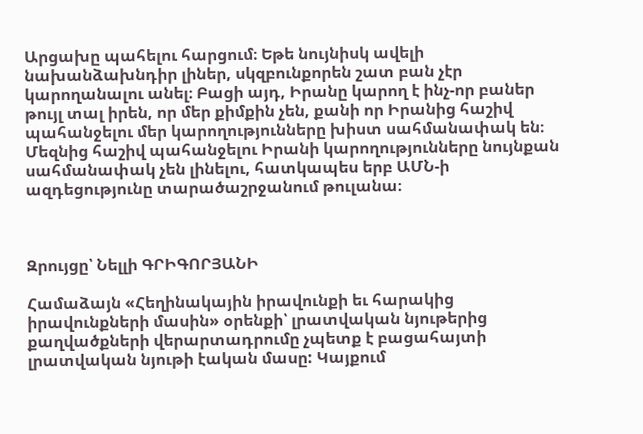Արցախը պահելու հարցում։ Եթե նույնիսկ ավելի նախանձախնդիր լիներ, սկզբունքորեն շատ բան չէր կարողանալու անել։ Բացի այդ, Իրանը կարող է ինչ-որ բաներ թույլ տալ իրեն, որ մեր քիմքին չեն, քանի որ Իրանից հաշիվ պահանջելու մեր կարողությունները խիստ սահմանափակ են։ Մեզնից հաշիվ պահանջելու Իրանի կարողությունները նույնքան սահմանափակ չեն լինելու, հատկապես երբ ԱՄՆ-ի ազդեցությունը տարածաշրջանում թուլանա։



Զրույցը՝ Նելլի ԳՐԻԳՈՐՅԱՆԻ

Համաձայն «Հեղինակային իրավունքի եւ հարակից իրավունքների մասին» օրենքի՝ լրատվական նյութերից քաղվածքների վերարտադրումը չպետք է բացահայտի լրատվական նյութի էական մասը: Կայքում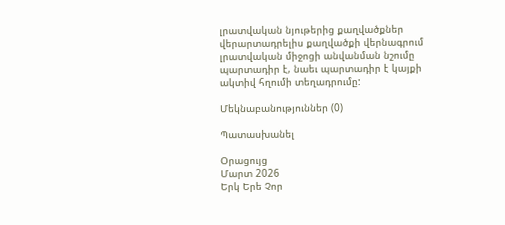լրատվական նյութերից քաղվածքներ վերարտադրելիս քաղվածքի վերնագրում լրատվական միջոցի անվանման նշումը պարտադիր է, նաեւ պարտադիր է կայքի ակտիվ հղումի տեղադրումը:

Մեկնաբանություններ (0)

Պատասխանել

Օրացույց
Մարտ 2026
Երկ Երե Չոր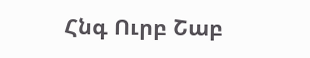Հնգ Ուրբ Շաբ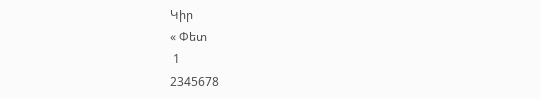Կիր
« Փետ
 1
2345678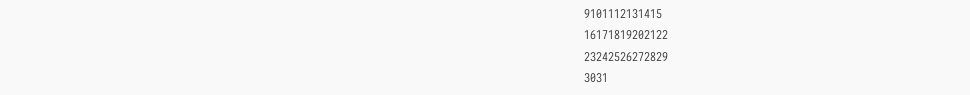9101112131415
16171819202122
23242526272829
3031